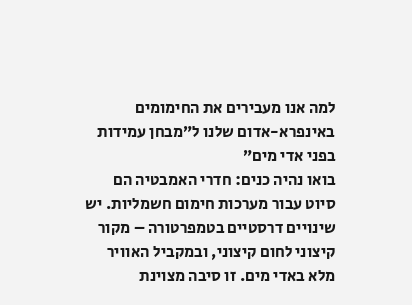למה אנו מעבירים את החימומים באינפרא-אדום שלנו ל”מבחן עמידות בפני אדי מים”
בואו נהיה כנים: חדרי האמבטיה הם סיוט עבור מערכות חימום חשמליות. יש שינויים דרסטיים בטמפרטורה – מקור קיצוני לחום קיצוני, ובמקביל האוויר מלא באדי מים. זו סיבה מצוינת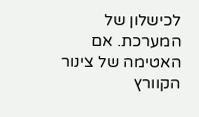לכישלון של המערכת. אם האטימה של צינור הקוורץ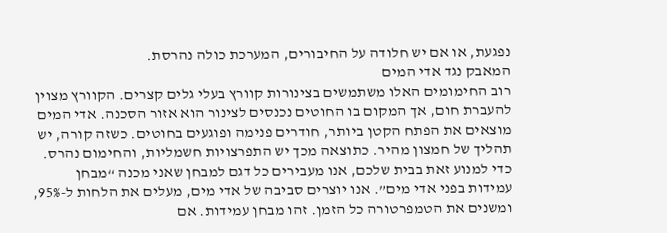נפגעת, או אם יש חלודה על החיבורים, המערכת כולה נהרסת.
המאבק נגד אדי המים
רוב החימומים האלו משתמשים בצינורות קוורץ בעלי גלים קצרים. הקוורץ מצוין להעברת חום, אך המקום בו החוטים נכנסים לצינור הוא אזור הסכנה. אדי המים מוצאים את הפתח הקטן ביותר, חודרים פנימה ופוגעים בחוטים. כשזה קורה, יש תהליך של חמצון מהיר. כתוצאה מכך יש התפרצויות חשמליות, והחימום נהרס. כדי למנוע זאת בבית שלכם, אנו מעבירים כל דגם למבחן שאני מכנה “מבחן עמידות בפני אדי מים”. אנו יוצרים סביבה של אדי מים, מעלים את הלחות ל-95%, ומשנים את הטמפרטורה כל הזמן. זהו מבחן עמידות. אם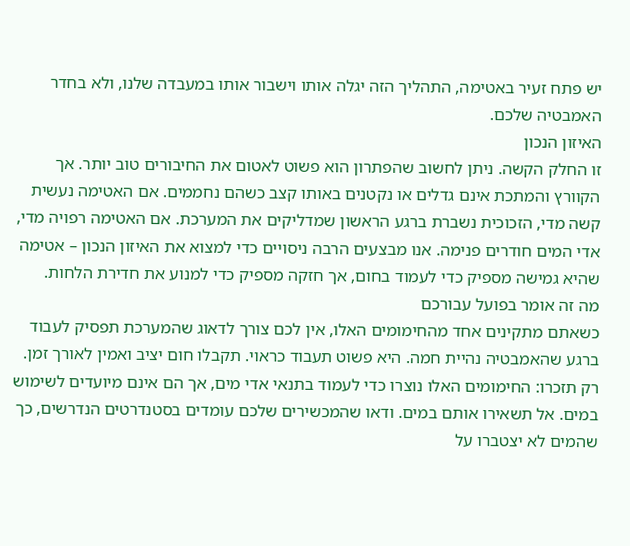יש פתח זעיר באטימה, התהליך הזה יגלה אותו וישבור אותו במעבדה שלנו, ולא בחדר האמבטיה שלכם.
האיזון הנכון
זו החלק הקשה. ניתן לחשוב שהפתרון הוא פשוט לאטום את החיבורים טוב יותר. אך הקוורץ והמתכת אינם גדלים או נקטנים באותו קצב כשהם נחממים. אם האטימה נעשית קשה מדי, הזכוכית נשברת ברגע הראשון שמדליקים את המערכת. אם האטימה רפויה מדי, אדי המים חודרים פנימה. אנו מבצעים הרבה ניסויים כדי למצוא את האיזון הנכון – אטימה שהיא גמישה מספיק כדי לעמוד בחום, אך חזקה מספיק כדי למנוע את חדירת הלחות.
מה זה אומר בפועל עבורכם
כשאתם מתקינים אחד מהחימומים האלו, אין לכם צורך לדאוג שהמערכת תפסיק לעבוד ברגע שהאמבטיה נהיית חמה. היא פשוט תעבוד כראוי. תקבלו חום יציב ואמין לאורך זמן. רק תזכרו: החימומים האלו נוצרו כדי לעמוד בתנאי אדי מים, אך הם אינם מיועדים לשימוש במים. אל תשאירו אותם במים. ודאו שהמכשירים שלכם עומדים בסטנדרטים הנדרשים, כך שהמים לא יצטברו על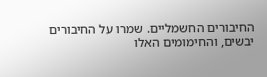החיבורים החשמליים. שמרו על החיבורים יבשים, והחימומים האלו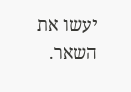יעשו את השאר.